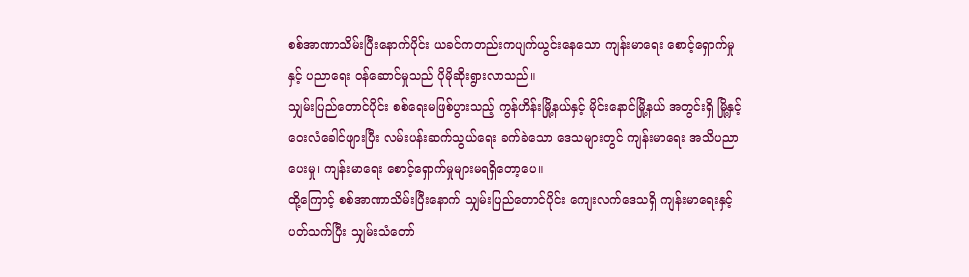စစ်အာဏာသိမ်းပြီးနောက်ပိုင်း ယခင်ကတည်းကပျက်ယွင်းနေသော ကျန်းမာရေး စောင့်ရှောက်မှုနှင့် ပညာရေး ဝန်ဆောင်မှုသည် ပိုမိုဆိုးရွားလာသည်။
သျှမ်းပြည်တောင်ပိုင်း စစ်ရေးမဖြစ်ပွားသည့် ကွန်ဟိန်းမြို့နယ်နှင့် မိုင်းနောင်မြို့နယ် အတွင်းရှိ မြို့နှင့် ဝေးလံခေါင်ဖျားပြီး လမ်းပန်းဆက်သွယ်ရေး ခက်ခဲသော ဒေသများတွင် ကျန်းမာရေး အသိပညာပေးမှု၊ ကျန်းမာရေး စောင့်ရှောက်မှုများမရရှိတော့ပေ။
ထို့ကြောင့် စစ်အာဏာသိမ်းပြီးနောက် သျှမ်းပြည်တောင်ပိုင်း ကျေးလက်ဒေသရှိ ကျန်းမာရေးနှင့်ပတ်သက်ပြီး သျှမ်းသံတော်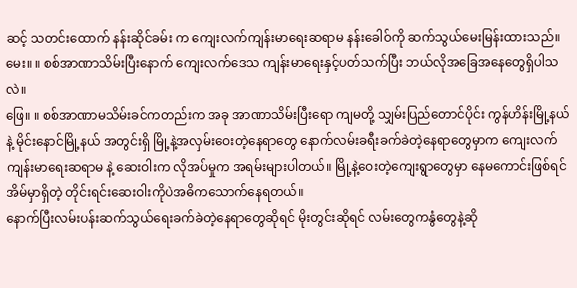ဆင့် သတင်းထောက် နန်းဆိုင်ခမ်း က ကျေးလက်ကျန်းမာရေးဆရာမ နန်းခေါဝ်ကို ဆက်သွယ်မေးမြန်းထားသည်။
မေး။ ။ စစ်အာဏာသိမ်းပြီးနောက် ကျေးလက်ဒေသ ကျန်းမာရေးနှင့်ပတ်သက်ပြီး ဘယ်လိုအခြေအနေတွေရှိပါသလဲ။
ဖြေ။ ။ စစ်အာဏာမသိမ်းခင်ကတည်းက အခု အာဏာသိမ်းပြီးရော ကျမတို့ သျှမ်းပြည်တောင်ပိုင်း ကွန်ဟိန်းမြို့နယ်နဲ့ မိုင်းနောင်မြို့နယ် အတွင်းရှိ မြို့နဲ့အလှမ်းဝေးတဲ့နေရာတွေ နောက်လမ်းခရီးခက်ခဲတဲ့နေရာတွေမှာက ကျေးလက် ကျန်းမာရေးဆရာမ နဲ့ ဆေးဝါးက လိုအပ်မှုက အရမ်းများပါတယ်။ မြို့နဲ့ဝေးတဲ့ကျေးရွာတွေမှာ နေမကောင်းဖြစ်ရင် အိမ်မှာရှိတဲ့ တိုင်းရင်းဆေးဝါးကိုပဲအဓိကသောက်နေရတယ်။
နောက်ပြီးလမ်းပန်းဆက်သွယ်ရေးခက်ခဲတဲ့နေရာတွေဆိုရင် မိုးတွင်းဆိုရင် လမ်းတွေကနွံတွေနဲ့ဆို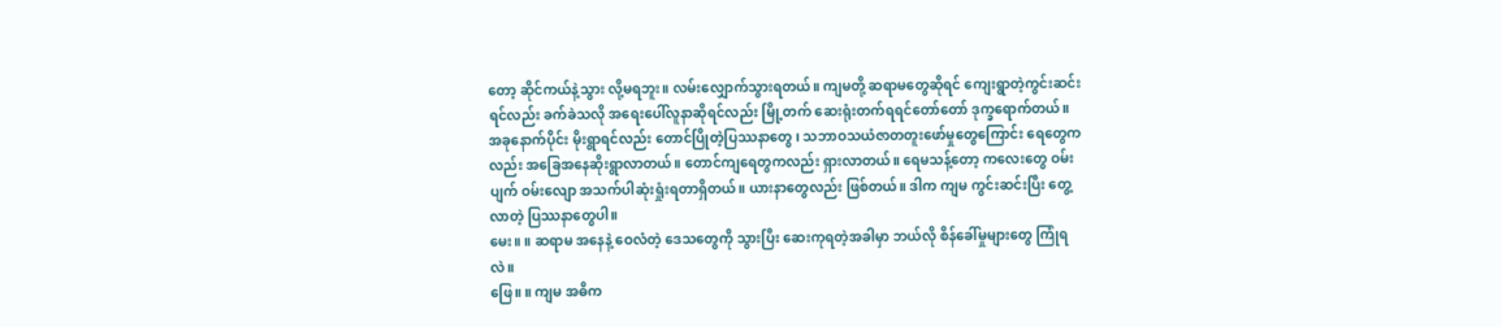တော့ ဆိုင်ကယ်နဲ့သွား လို့မရဘူး။ လမ်းလျှောက်သွားရတယ်။ ကျမတို့ ဆရာမတွေဆိုရင် ကျေးရွာတဲ့ကွင်းဆင်းရင်လည်း ခက်ခဲသလို အရေးပေါ်လူနာဆိုရင်လည်း မြို့တက် ဆေးရုံးတက်ရရင်တော်တော် ဒုက္ခရောက်တယ်။
အခုနောက်ပိုင်း မိုးရွာရင်လည်း တောင်ပြိုတဲ့ပြဿနာတွေ ၊ သဘာဝသယံဇာတတူးဖော်မှုတွေကြောင်း ရေတွေကလည်း အခြေအနေဆိုးရွာလာတယ်။ တောင်ကျရေတွကလည်း ရှားလာတယ်။ ရေမသန့်တော့ ကလေးတွေ ဝမ်းပျက် ဝမ်းလျော အသက်ပါဆုံးရှုံးရတာရှိတယ်။ ယားနာတွေလည်း ဖြစ်တယ်။ ဒါက ကျမ ကွင်းဆင်းပြီး တွေ့လာတဲ့ ပြဿနာတွေပါ။
မေး။ ။ ဆရာမ အနေနဲ့ ဝေလံတဲ့ ဒေသတွေကို သွားပြီး ဆေးကုရတဲ့အခါမှာ ဘယ်လို စိန်ခေါ်မှုများတွေ ကြုံရလဲ။
ဖြေ။ ။ ကျမ အဓိက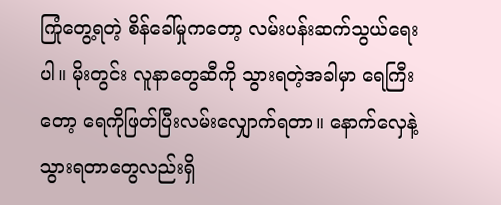ကြုံတွေ့ရတဲ့ စိန်ခေါ်မှုကတော့ လမ်းပန်းဆက်သွယ်ရေးပါ။ မိုးတွင်း လူနာတွေဆီကို သွားရတဲ့အခါမှာ ရေကြီးတော့ ရေကိုဖြတ်ပြီးလမ်းလျှောက်ရတာ။ နောက်လှေနဲ့သွားရတာတွေလည်းရှိ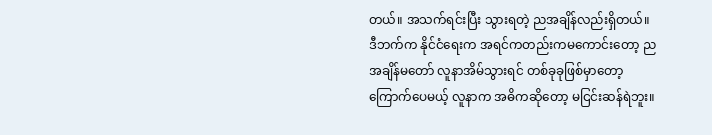တယ်။ အသက်ရင်းပြီး သွားရတဲ့ ညအချိန်လည်းရှိတယ်။ ဒီဘက်က နိုင်ငံရေးက အရင်ကတည်းကမကောင်းတော့ ညအချိန်မတော် လူနာအိမ်သွားရင် တစ်ခုခုဖြစ်မှာတော့ကြောက်ပေမယ့် လူနာက အဓိကဆိုတော့ မငြင်းဆန်ရဲဘူး။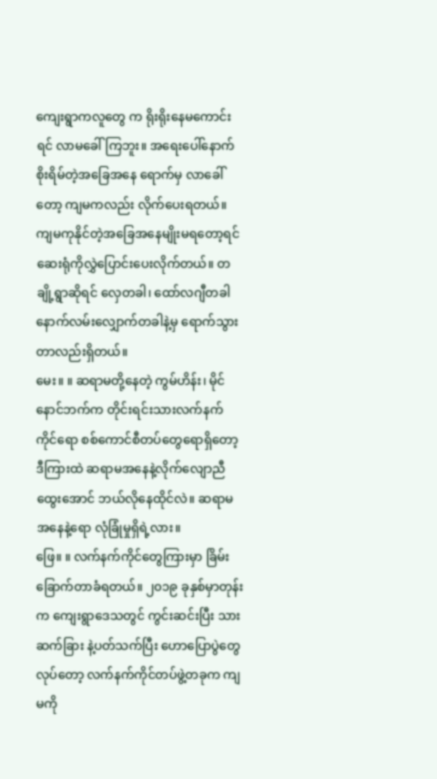ကျေးရွာကလူတွေ က ရိုးရိုးနေမကောင်းရင် လာမခေါ်ကြဘူး။ အရေးပေါ်နောက် စိုးရိမ်တဲ့အခြေအနေ ရောက်မှ လာခေါ်တော့ ကျမကလည်း လိုက်ပေးရတယ်။ ကျမကုနိုင်တဲ့အခြေအနေမျိုးမရတော့ရင် ဆေးရုံကိုလွှဲပြောင်းပေးလိုက်တယ်။ တချို့ရွာဆိုရင် လှေတခါ၊ ထော်လဂျီတခါ နောက်လမ်းလျှောက်တခါနဲ့မှ ရောက်သွားတာလည်းရှိတယ်။
မေး။ ။ ဆရာမတို့နေတဲ့ ကွမ်ဟိန်း၊ မိုင်နောင်ဘက်က တိုင်းရင်းသားလက်နက်ကိုင်ရော စစ်ကောင်စီတပ်တွေရောရှိတော့ ဒီကြားထဲ ဆရာမအနေနဲ့လိုက်လျောညီထွေးအောင် ဘယ်လိုနေထိုင်လဲ။ ဆရာမအနေနဲ့ရော လုံခြုံမှုရှိရဲ့လား။
ဖြေ။ ။ လက်နက်ကိုင်တွေကြားမှာ ခြိမ်းခြောက်တာခံရတယ်။ ၂၀၁၉ ခုနှစ်မှာတုန်းက ကျေးရွာဒေသတွင် ကွင်းဆင်းပြီး သားဆက်ခြား နဲ့ပတ်သက်ပြီး ဟောပြောပွဲတွေလုပ်တော့ လက်နက်ကိုင်တပ်ဖွဲ့တခုက ကျမကို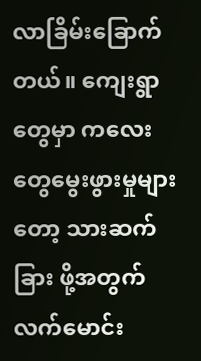လာခြိမ်းခြောက်တယ်။ ကျေးရွာတွေမှာ ကလေးတွေမွေးဖွားမှုများတော့ သားဆက်ခြား ဖို့အတွက် လက်မောင်း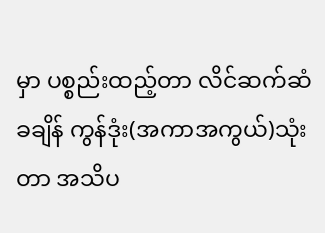မှာ ပစ္စည်းထည့်တာ လိင်ဆက်ဆံခချိန် ကွန်ဒုံး(အကာအကွယ်)သုံးတာ အသိပ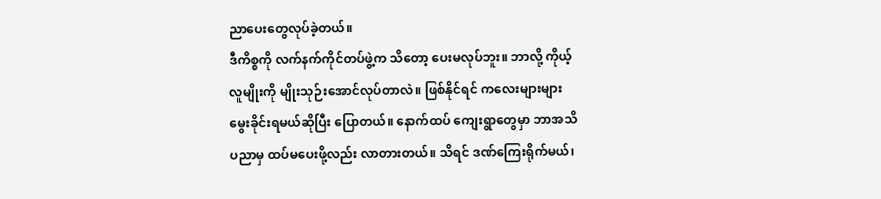ညာပေးတွေလုပ်ခဲ့တယ်။
ဒီကိစ္စကို လက်နက်ကိုင်တပ်ဖွဲ့က သိတော့ ပေးမလုပ်ဘူး။ ဘာလို့ ကိုယ့်လူမျိုးကို မျိုးသုဉ်းအောင်လုပ်တာလဲ။ ဖြစ်နိုင်ရင် ကလေးများများမွေးခိုင်းရမယ်ဆိုပြီး ပြောတယ်။ နောက်ထပ် ကျေးရွာတွေမှာ ဘာအသိပညာမှ ထပ်မပေးဖို့လည်း လာတားတယ်။ သိရင် ဒဏ်ကြေးရိုက်မယ်၊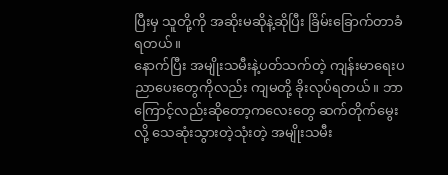ပြီးမှ သူတို့ကို အဆိုးမဆိုနဲ့ဆိုပြီး ခြိမ်းခြောက်တာခံရတယ်။
နောက်ပြီး အမျိုးသမီးနဲ့ပတ်သက်တဲ့ ကျန်းမာရေးပညာပေးတွေကိုလည်း ကျမတို့ ခိုးလုပ်ရတယ်။ ဘာကြောင့်လည်းဆိုတော့ကလေးတွေ ဆက်တိုက်မွေးလို့ သေဆုံးသွားတဲ့သုံးတဲ့ အမျိုးသမီး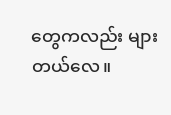တွေကလည်း များတယ်လေ။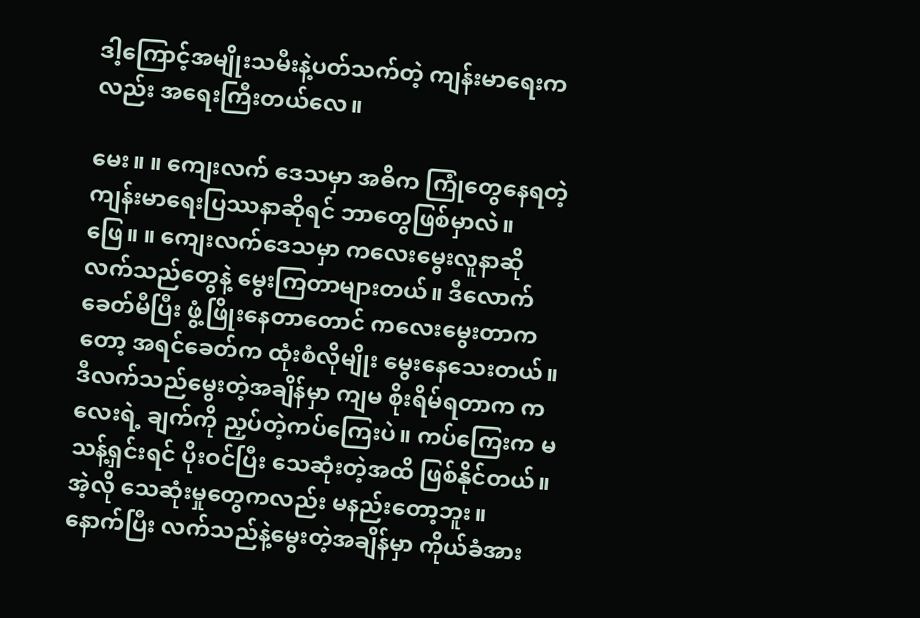ဒါ့ကြောင့်အမျိုးသမီးနဲ့ပတ်သက်တဲ့ ကျန်းမာရေးကလည်း အရေးကြီးတယ်လေ။

မေး။ ။ ကျေးလက် ဒေသမှာ အဓိက ကြုံတွေနေရတဲ့ ကျန်းမာရေးပြဿနာဆိုရင် ဘာတွေဖြစ်မှာလဲ။
ဖြေ။ ။ ကျေးလက်ဒေသမှာ ကလေးမွေးလူနာဆို လက်သည်တွေနဲ့ မွေးကြတာများတယ်။ ဒီလောက်ခေတ်မီပြီး ဖွံ့ဖြိုးနေတာတောင် ကလေးမွေးတာကတော့ အရင်ခေတ်က ထုံးစံလိုမျိုး မွေးနေသေးတယ်။ ဒီလက်သည်မွေးတဲ့အချိန်မှာ ကျမ စိုးရိမ်ရတာက ကလေးရဲ့ ချက်ကို ညှပ်တဲ့ကပ်ကြေးပဲ။ ကပ်ကြေးက မသန့်ရှင်းရင် ပိုးဝင်ပြီး သေဆုံးတဲ့အထိ ဖြစ်နိုင်တယ်။ အဲ့လို သေဆုံးမှုတွေကလည်း မနည်းတော့ဘူး။
နောက်ပြီး လက်သည်နဲ့မွေးတဲ့အချိန်မှာ ကိုယ်ခံအား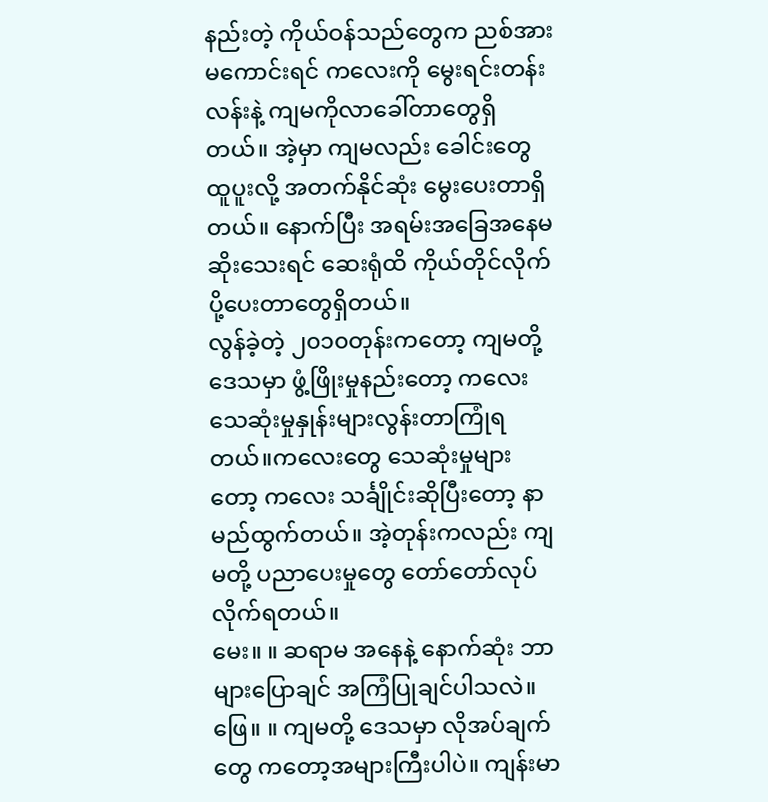နည်းတဲ့ ကိုယ်ဝန်သည်တွေက ညစ်အားမကောင်းရင် ကလေးကို မွေးရင်းတန်းလန်းနဲ့ ကျမကိုလာခေါ်တာတွေရှိတယ်။ အဲ့မှာ ကျမလည်း ခေါင်းတွေထူပူးလို့ အတက်နိုင်ဆုံး မွေးပေးတာရှိတယ်။ နောက်ပြီး အရမ်းအခြေအနေမဆိုးသေးရင် ဆေးရုံထိ ကိုယ်တိုင်လိုက်ပို့ပေးတာတွေရှိတယ်။
လွန်ခဲ့တဲ့ ၂၀၁၀တုန်းကတော့ ကျမတို့ ဒေသမှာ ဖွံ့ဖြိုးမှုနည်းတော့ ကလေးသေဆုံးမှုနှုန်းများလွန်းတာကြုံရတယ်။ကလေးတွေ သေဆုံးမှုများတော့ ကလေး သင်္ချိုင်းဆိုပြီးတော့ နာမည်ထွက်တယ်။ အဲ့တုန်းကလည်း ကျမတို့ ပညာပေးမှုတွေ တော်တော်လုပ်လိုက်ရတယ်။
မေး။ ။ ဆရာမ အနေနဲ့ နောက်ဆုံး ဘာများပြောချင် အကြံပြုချင်ပါသလဲ။
ဖြေ။ ။ ကျမတို့ ဒေသမှာ လိုအပ်ချက်တွေ ကတော့အများကြီးပါပဲ။ ကျန်းမာ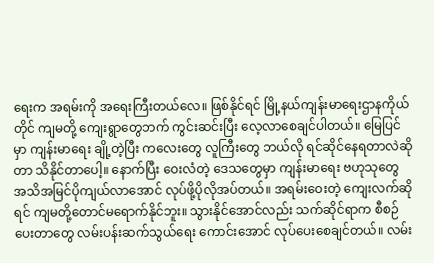ရေးက အရမ်းကို အရေးကြီးတယ်လေ။ ဖြစ်နိုင်ရင် မြို့နယ်ကျန်းမာရေးဌာနကိုယ်တိုင် ကျမတို့ ကျေးရွာတွေဘက် ကွင်းဆင်းပြီး လေ့လာစေချင်ပါတယ်။ မြေပြင်မှာ ကျန်းမာရေး ချို့တဲ့ပြီး ကလေးတွေ လူကြီးတွေ ဘယ်လို ရင်ဆိုင်နေရတာလဲဆိုတာ သိနိုင်တာပေါ့။ နောက်ပြီး ဝေးလံတဲ့ ဒေသတွေမှာ ကျန်းမာရေး ဗဟုသုတွေ အသိအမြင်ပိုကျယ်လာအောင် လုပ်ဖို့ပိုလိုအပ်တယ်။ အရမ်းဝေးတဲ့ ကျေးလက်ဆိုရင် ကျမတို့တောင်မရောက်နိုင်ဘူး။ သွားနိုင်အောင်လည်း သက်ဆိုင်ရာက စီစဉ်ပေးတာတွေ လမ်းပန်းဆက်သွယ်ရေး ကောင်းအောင် လုပ်ပေးစေချင်တယ်။ လမ်း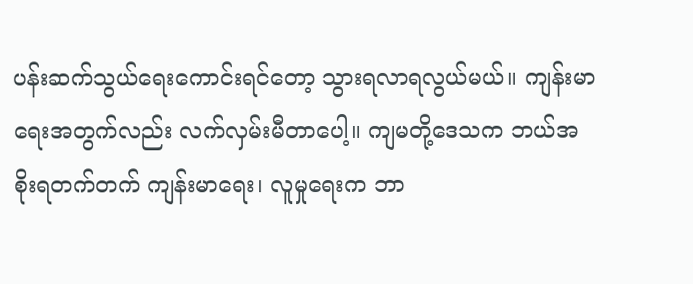ပန်းဆက်သွယ်ရေးကောင်းရင်တော့ သွားရလာရလွယ်မယ်။ ကျန်းမာရေးအတွက်လည်း လက်လှမ်းမီတာပေါ့။ ကျမတို့ဒေသက ဘယ်အစိုးရတက်တက် ကျန်းမာရေး၊ လူမှုရေးက ဘာ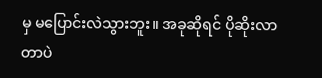မှ မပြောင်းလဲသွားဘူး။ အခုဆိုရင် ပိုဆိုးလာတာပဲ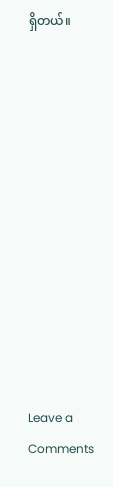ရှိတယ်။












Leave a Comments